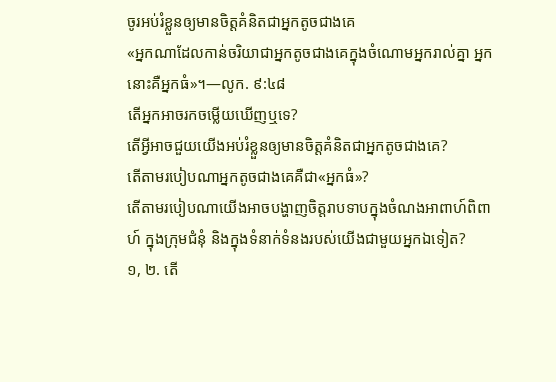ចូរអប់រំខ្លួនឲ្យមានចិត្តគំនិតជាអ្នកតូចជាងគេ
«អ្នកណាដែលកាន់ចរិយាជាអ្នកតូចជាងគេក្នុងចំណោមអ្នករាល់គ្នា អ្នកនោះគឺអ្នកធំ»។—លូក. ៩:៤៨
តើអ្នកអាចរកចម្លើយឃើញឬទេ?
តើអ្វីអាចជួយយើងអប់រំខ្លួនឲ្យមានចិត្តគំនិតជាអ្នកតូចជាងគេ?
តើតាមរបៀបណាអ្នកតូចជាងគេគឺជា«អ្នកធំ»?
តើតាមរបៀបណាយើងអាចបង្ហាញចិត្តរាបទាបក្នុងចំណងអាពាហ៍ពិពាហ៍ ក្នុងក្រុមជំនុំ និងក្នុងទំនាក់ទំនងរបស់យើងជាមួយអ្នកឯទៀត?
១, ២. តើ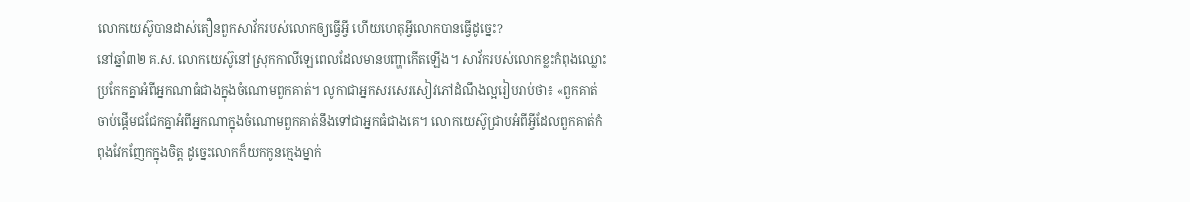លោកយេស៊ូបានដាស់តឿនពួកសាវ័ករបស់លោកឲ្យធ្វើអ្វី ហើយហេតុអ្វីលោកបានធ្វើដូច្នេះ?
នៅឆ្នាំ៣២ គ.ស. លោកយេស៊ូនៅស្រុកកាលីឡេពេលដែលមានបញ្ហាកើតឡើង។ សាវ័ករបស់លោកខ្លះកំពុងឈ្លោះប្រកែកគ្នាអំពីអ្នកណាធំជាងក្នុងចំណោមពួកគាត់។ លូកាជាអ្នកសរសេរសៀវភៅដំណឹងល្អរៀបរាប់ថា៖ «ពួកគាត់ចាប់ផ្ដើមជជែកគ្នាអំពីអ្នកណាក្នុងចំណោមពួកគាត់នឹងទៅជាអ្នកធំជាងគេ។ លោកយេស៊ូជ្រាបអំពីអ្វីដែលពួកគាត់កំពុងវែកញែកក្នុងចិត្ត ដូច្នេះលោកក៏យកកូនក្មេងម្នាក់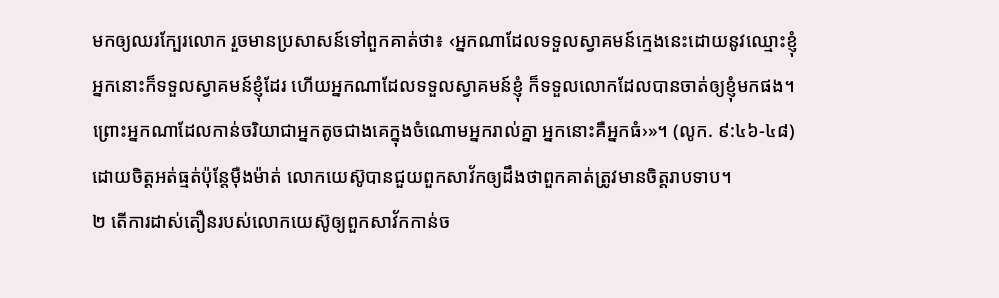មកឲ្យឈរក្បែរលោក រួចមានប្រសាសន៍ទៅពួកគាត់ថា៖ ‹អ្នកណាដែលទទួលស្វាគមន៍ក្មេងនេះដោយនូវឈ្មោះខ្ញុំ អ្នកនោះក៏ទទួលស្វាគមន៍ខ្ញុំដែរ ហើយអ្នកណាដែលទទួលស្វាគមន៍ខ្ញុំ ក៏ទទួលលោកដែលបានចាត់ឲ្យខ្ញុំមកផង។ ព្រោះអ្នកណាដែលកាន់ចរិយាជាអ្នកតូចជាងគេក្នុងចំណោមអ្នករាល់គ្នា អ្នកនោះគឺអ្នកធំ›»។ (លូក. ៩:៤៦-៤៨) ដោយចិត្តអត់ធ្មត់ប៉ុន្តែម៉ឺងម៉ាត់ លោកយេស៊ូបានជួយពួកសាវ័កឲ្យដឹងថាពួកគាត់ត្រូវមានចិត្តរាបទាប។
២ តើការដាស់តឿនរបស់លោកយេស៊ូឲ្យពួកសាវ័កកាន់ច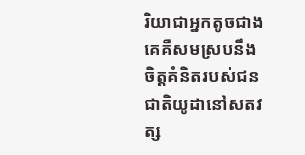រិយាជាអ្នកតូចជាងគេគឺសមស្របនឹងចិត្តគំនិតរបស់ជនជាតិយូដានៅសតវត្ស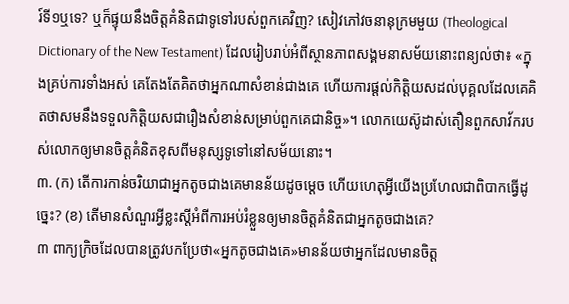រ៍ទី១ឬទេ? ឬក៏ផ្ទុយនឹងចិត្តគំនិតជាទូទៅរបស់ពួកគេវិញ? សៀវភៅវចនានុក្រមមួយ (Theological Dictionary of the New Testament) ដែលរៀបរាប់អំពីស្ថានភាពសង្គមនាសម័យនោះពន្យល់ថា៖ «ក្នុងគ្រប់ការទាំងអស់ គេតែងតែគិតថាអ្នកណាសំខាន់ជាងគេ ហើយការផ្ដល់កិត្ដិយសដល់បុគ្គលដែលគេគិតថាសមនឹងទទួលកិត្ដិយសជារឿងសំខាន់សម្រាប់ពួកគេជានិច្ច»។ លោកយេស៊ូដាស់តឿនពួកសាវ័ករបស់លោកឲ្យមានចិត្តគំនិតខុសពីមនុស្សទូទៅនៅសម័យនោះ។
៣. (ក) តើការកាន់ចរិយាជាអ្នកតូចជាងគេមានន័យដូចម្ដេច ហើយហេតុអ្វីយើងប្រហែលជាពិបាកធ្វើដូច្នេះ? (ខ) តើមានសំណួរអ្វីខ្លះស្តីអំពីការអប់រំខ្លួនឲ្យមានចិត្តគំនិតជាអ្នកតូចជាងគេ?
៣ ពាក្យក្រិចដែលបានត្រូវបកប្រែថា«អ្នកតូចជាងគេ»មានន័យថាអ្នកដែលមានចិត្ត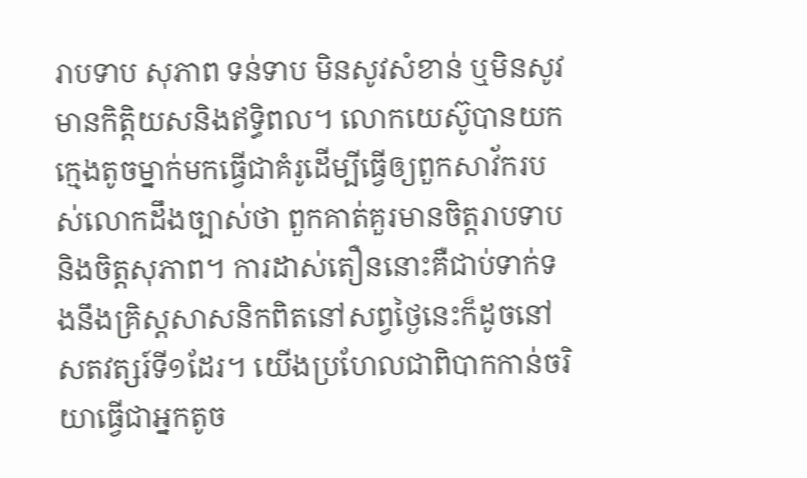រាបទាប សុភាព ទន់ទាប មិនសូវសំខាន់ ឬមិនសូវមានកិត្ដិយសនិងឥទ្ធិពល។ លោកយេស៊ូបានយកក្មេងតូចម្នាក់មកធ្វើជាគំរូដើម្បីធ្វើឲ្យពួកសាវ័ករបស់លោកដឹងច្បាស់ថា ពួកគាត់គួរមានចិត្តរាបទាបនិងចិត្តសុភាព។ ការដាស់តឿននោះគឺជាប់ទាក់ទងនឹងគ្រិស្តសាសនិកពិតនៅសព្វថ្ងៃនេះក៏ដូចនៅសតវត្សរ៍ទី១ដែរ។ យើងប្រហែលជាពិបាកកាន់ចរិយាធ្វើជាអ្នកតូច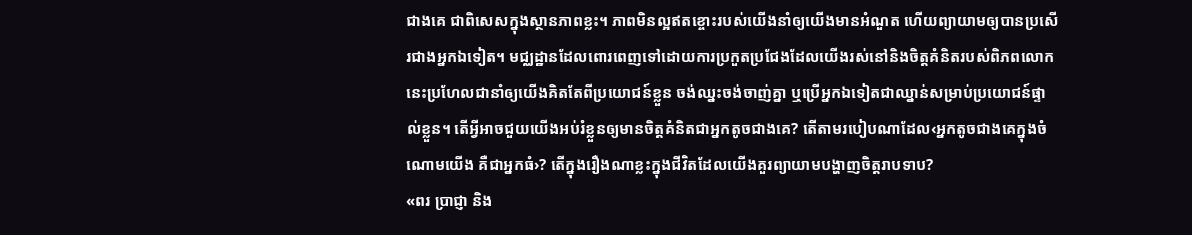ជាងគេ ជាពិសេសក្នុងស្ថានភាពខ្លះ។ ភាពមិនល្អឥតខ្ចោះរបស់យើងនាំឲ្យយើងមានអំណួត ហើយព្យាយាមឲ្យបានប្រសើរជាងអ្នកឯទៀត។ មជ្ឈដ្ឋានដែលពោរពេញទៅដោយការប្រកួតប្រជែងដែលយើងរស់នៅនិងចិត្តគំនិតរបស់ពិភពលោកនេះប្រហែលជានាំឲ្យយើងគិតតែពីប្រយោជន៍ខ្លួន ចង់ឈ្នះចង់ចាញ់គ្នា ឬប្រើអ្នកឯទៀតជាឈ្នាន់សម្រាប់ប្រយោជន៍ផ្ទាល់ខ្លួន។ តើអ្វីអាចជួយយើងអប់រំខ្លួនឲ្យមានចិត្តគំនិតជាអ្នកតូចជាងគេ? តើតាមរបៀបណាដែល‹អ្នកតូចជាងគេក្នុងចំណោមយើង គឺជាអ្នកធំ›? តើក្នុងរឿងណាខ្លះក្នុងជីវិតដែលយើងគួរព្យាយាមបង្ហាញចិត្តរាបទាប?
«ពរ ប្រាជ្ញា និង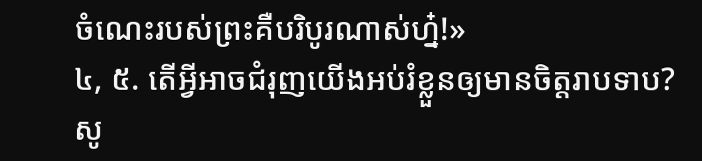ចំណេះរបស់ព្រះគឺបរិបូរណាស់ហ្ន៎!»
៤, ៥. តើអ្វីអាចជំរុញយើងអប់រំខ្លួនឲ្យមានចិត្តរាបទាប? សូ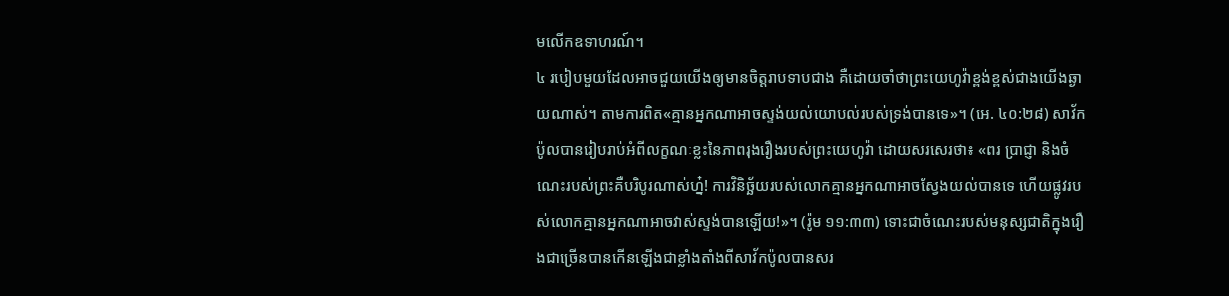មលើកឧទាហរណ៍។
៤ របៀបមួយដែលអាចជួយយើងឲ្យមានចិត្តរាបទាបជាង គឺដោយចាំថាព្រះយេហូវ៉ាខ្ពង់ខ្ពស់ជាងយើងឆ្ងាយណាស់។ តាមការពិត«គ្មានអ្នកណាអាចស្ទង់យល់យោបល់របស់ទ្រង់បានទេ»។ (អេ. ៤០:២៨) សាវ័កប៉ូលបានរៀបរាប់អំពីលក្ខណៈខ្លះនៃភាពរុងរឿងរបស់ព្រះយេហូវ៉ា ដោយសរសេរថា៖ «ពរ ប្រាជ្ញា និងចំណេះរបស់ព្រះគឺបរិបូរណាស់ហ្ន៎! ការវិនិច្ឆ័យរបស់លោកគ្មានអ្នកណាអាចស្វែងយល់បានទេ ហើយផ្លូវរបស់លោកគ្មានអ្នកណាអាចវាស់ស្ទង់បានឡើយ!»។ (រ៉ូម ១១:៣៣) ទោះជាចំណេះរបស់មនុស្សជាតិក្នុងរឿងជាច្រើនបានកើនឡើងជាខ្លាំងតាំងពីសាវ័កប៉ូលបានសរ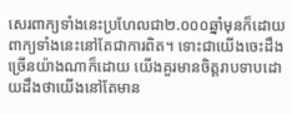សេរពាក្យទាំងនេះប្រហែលជា២.០០០ឆ្នាំមុនក៏ដោយ ពាក្យទាំងនេះនៅតែជាការពិត។ ទោះជាយើងចេះដឹងច្រើនយ៉ាងណាក៏ដោយ យើងគួរមានចិត្តរាបទាបដោយដឹងថាយើងនៅតែមាន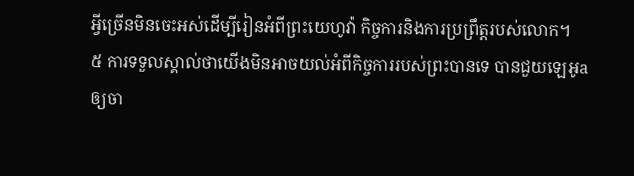អ្វីច្រើនមិនចេះអស់ដើម្បីរៀនអំពីព្រះយេហូវ៉ា កិច្ចការនិងការប្រព្រឹត្តរបស់លោក។
៥ ការទទួលស្គាល់ថាយើងមិនអាចយល់អំពីកិច្ចការរបស់ព្រះបានទេ បានជួយឡេអូaឲ្យចា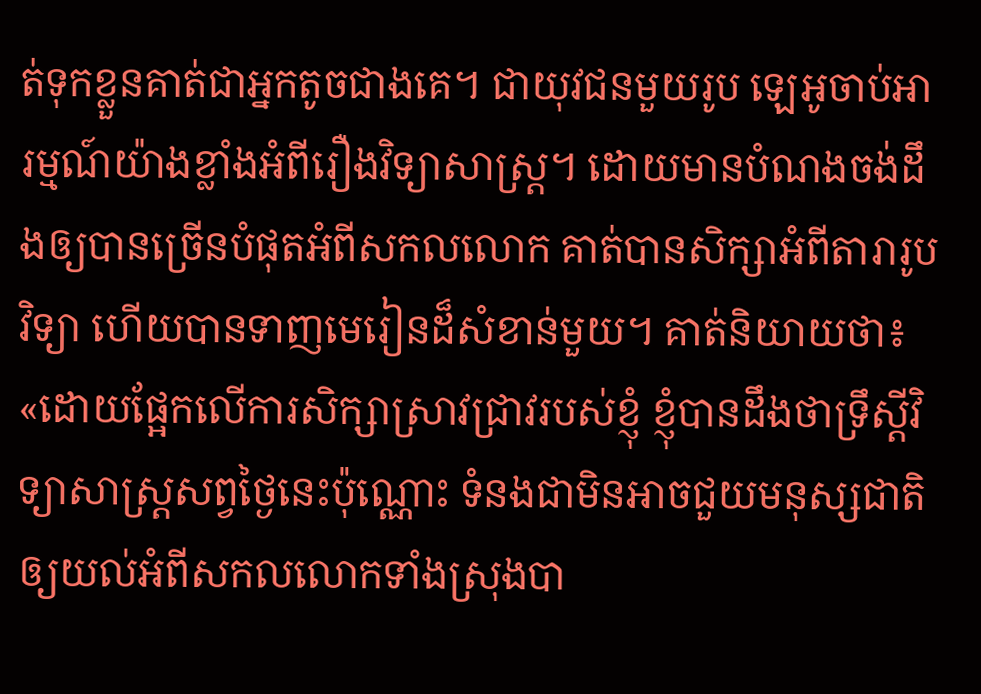ត់ទុកខ្លួនគាត់ជាអ្នកតូចជាងគេ។ ជាយុវជនមួយរូប ឡេអូចាប់អារម្មណ៍យ៉ាងខ្លាំងអំពីរឿងវិទ្យាសាស្ត្រ។ ដោយមានបំណងចង់ដឹងឲ្យបានច្រើនបំផុតអំពីសកលលោក គាត់បានសិក្សាអំពីតារារូបវិទ្យា ហើយបានទាញមេរៀនដ៏សំខាន់មួយ។ គាត់និយាយថា៖ «ដោយផ្អែកលើការសិក្សាស្រាវជ្រាវរបស់ខ្ញុំ ខ្ញុំបានដឹងថាទ្រឹស្តីវិទ្យាសាស្ត្រសព្វថ្ងៃនេះប៉ុណ្ណោះ ទំនងជាមិនអាចជួយមនុស្សជាតិឲ្យយល់អំពីសកលលោកទាំងស្រុងបា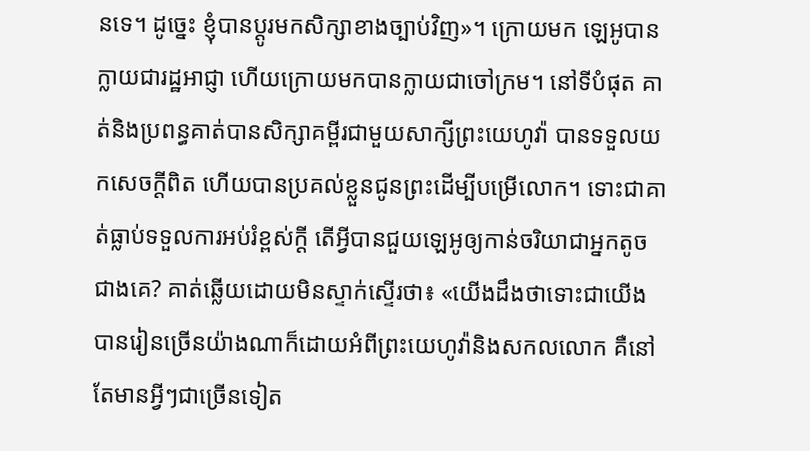នទេ។ ដូច្នេះ ខ្ញុំបានប្ដូរមកសិក្សាខាងច្បាប់វិញ»។ ក្រោយមក ឡេអូបានក្លាយជារដ្ឋអាជ្ញា ហើយក្រោយមកបានក្លាយជាចៅក្រម។ នៅទីបំផុត គាត់និងប្រពន្ធគាត់បានសិក្សាគម្ពីរជាមួយសាក្សីព្រះយេហូវ៉ា បានទទួលយកសេចក្ដីពិត ហើយបានប្រគល់ខ្លួនជូនព្រះដើម្បីបម្រើលោក។ ទោះជាគាត់ធ្លាប់ទទួលការអប់រំខ្ពស់ក្ដី តើអ្វីបានជួយឡេអូឲ្យកាន់ចរិយាជាអ្នកតូចជាងគេ? គាត់ឆ្លើយដោយមិនស្ទាក់ស្ទើរថា៖ «យើងដឹងថាទោះជាយើងបានរៀនច្រើនយ៉ាងណាក៏ដោយអំពីព្រះយេហូវ៉ានិងសកលលោក គឺនៅតែមានអ្វីៗជាច្រើនទៀត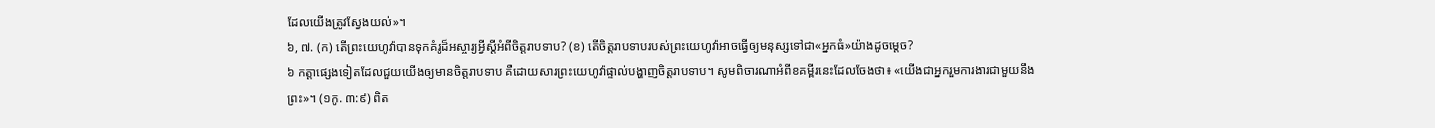ដែលយើងត្រូវស្វែងយល់»។
៦, ៧. (ក) តើព្រះយេហូវ៉ាបានទុកគំរូដ៏អស្ចារ្យអ្វីស្តីអំពីចិត្តរាបទាប? (ខ) តើចិត្តរាបទាបរបស់ព្រះយេហូវ៉ាអាចធ្វើឲ្យមនុស្សទៅជា«អ្នកធំ»យ៉ាងដូចម្ដេច?
៦ កត្ដាផ្សេងទៀតដែលជួយយើងឲ្យមានចិត្តរាបទាប គឺដោយសារព្រះយេហូវ៉ាផ្ទាល់បង្ហាញចិត្តរាបទាប។ សូមពិចារណាអំពីខគម្ពីរនេះដែលចែងថា៖ «យើងជាអ្នករួមការងារជាមួយនឹងព្រះ»។ (១កូ. ៣:៩) ពិត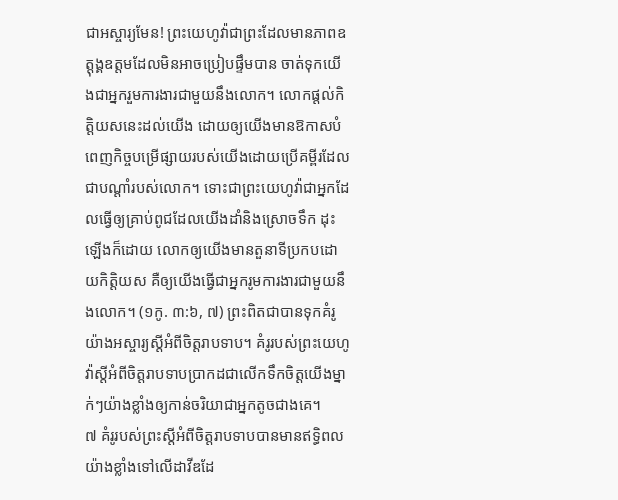ជាអស្ចារ្យមែន! ព្រះយេហូវ៉ាជាព្រះដែលមានភាពឧត្តុង្គឧត្តមដែលមិនអាចប្រៀបផ្ទឹមបាន ចាត់ទុកយើងជាអ្នករួមការងារជាមួយនឹងលោក។ លោកផ្ដល់កិត្ដិយសនេះដល់យើង ដោយឲ្យយើងមានឱកាសបំពេញកិច្ចបម្រើផ្សាយរបស់យើងដោយប្រើគម្ពីរដែលជាបណ្ដាំរបស់លោក។ ទោះជាព្រះយេហូវ៉ាជាអ្នកដែលធ្វើឲ្យគ្រាប់ពូជដែលយើងដាំនិងស្រោចទឹក ដុះឡើងក៏ដោយ លោកឲ្យយើងមានតួនាទីប្រកបដោយកិត្ដិយស គឺឲ្យយើងធ្វើជាអ្នករូមការងារជាមួយនឹងលោក។ (១កូ. ៣:៦, ៧) ព្រះពិតជាបានទុកគំរូយ៉ាងអស្ចារ្យស្តីអំពីចិត្តរាបទាប។ គំរូរបស់ព្រះយេហូវ៉ាស្តីអំពីចិត្តរាបទាបប្រាកដជាលើកទឹកចិត្តយើងម្នាក់ៗយ៉ាងខ្លាំងឲ្យកាន់ចរិយាជាអ្នកតូចជាងគេ។
៧ គំរូរបស់ព្រះស្តីអំពីចិត្តរាបទាបបានមានឥទ្ធិពលយ៉ាងខ្លាំងទៅលើដាវីឌដែ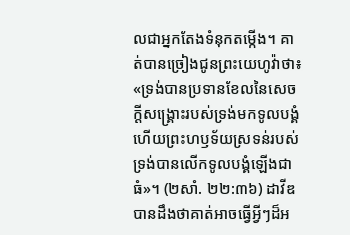លជាអ្នកតែងទំនុកតម្កើង។ គាត់បានច្រៀងជូនព្រះយេហូវ៉ាថា៖ «ទ្រង់បានប្រទានខែលនៃសេចក្ដីសង្គ្រោះរបស់ទ្រង់មកទូលបង្គំ ហើយព្រះហឫទ័យស្រទន់របស់ទ្រង់បានលើកទូលបង្គំឡើងជាធំ»។ (២សាំ. ២២:៣៦) ដាវីឌបានដឹងថាគាត់អាចធ្វើអ្វីៗដ៏អ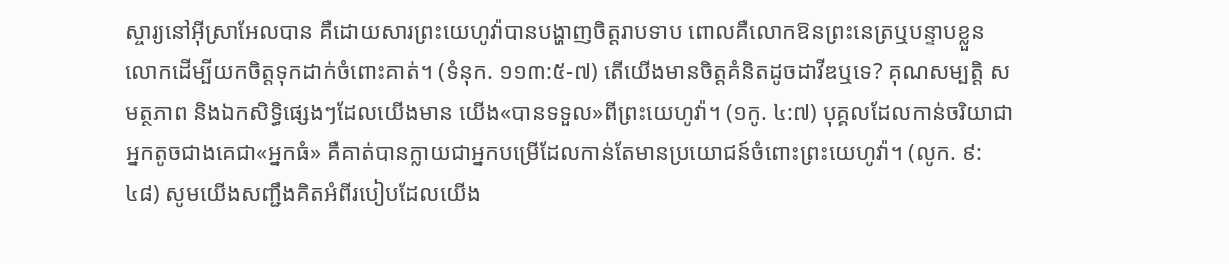ស្ចារ្យនៅអ៊ីស្រាអែលបាន គឺដោយសារព្រះយេហូវ៉ាបានបង្ហាញចិត្តរាបទាប ពោលគឺលោកឱនព្រះនេត្រឬបន្ទាបខ្លួនលោកដើម្បីយកចិត្តទុកដាក់ចំពោះគាត់។ (ទំនុក. ១១៣:៥-៧) តើយើងមានចិត្តគំនិតដូចដាវីឌឬទេ? គុណសម្បត្ដិ សមត្ថភាព និងឯកសិទ្ធិផ្សេងៗដែលយើងមាន យើង«បានទទួល»ពីព្រះយេហូវ៉ា។ (១កូ. ៤:៧) បុគ្គលដែលកាន់ចរិយាជាអ្នកតូចជាងគេជា«អ្នកធំ» គឺគាត់បានក្លាយជាអ្នកបម្រើដែលកាន់តែមានប្រយោជន៍ចំពោះព្រះយេហូវ៉ា។ (លូក. ៩:៤៨) សូមយើងសញ្ជឹងគិតអំពីរបៀបដែលយើង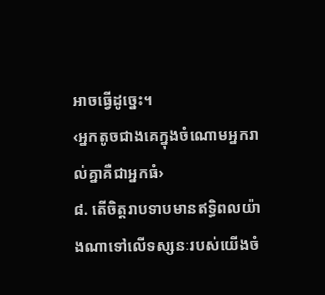អាចធ្វើដូច្នេះ។
‹អ្នកតូចជាងគេក្នុងចំណោមអ្នករាល់គ្នាគឺជាអ្នកធំ›
៨. តើចិត្តរាបទាបមានឥទ្ធិពលយ៉ាងណាទៅលើទស្សនៈរបស់យើងចំ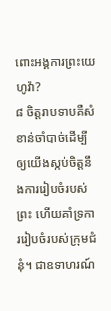ពោះអង្គការព្រះយេហូវ៉ា?
៨ ចិត្តរាបទាបគឺសំខាន់ចាំបាច់ដើម្បីឲ្យយើងស្កប់ចិត្តនឹងការរៀបចំរបស់ព្រះ ហើយគាំទ្រការរៀបចំរបស់ក្រុមជំនុំ។ ជាឧទាហរណ៍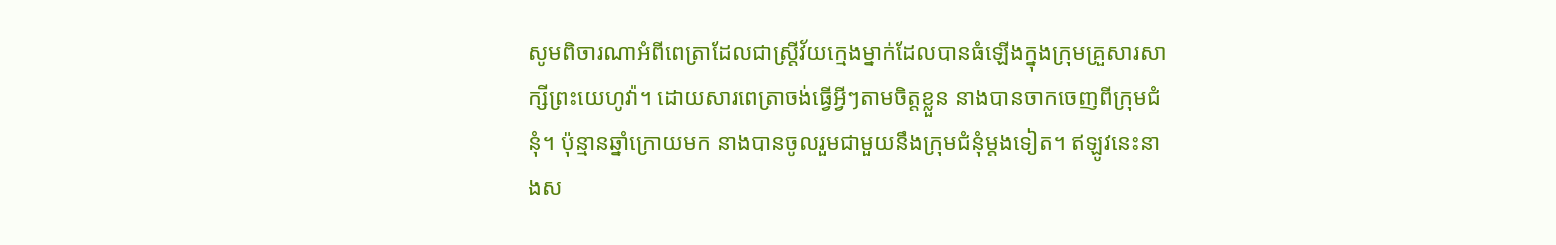សូមពិចារណាអំពីពេត្រាដែលជាស្ត្រីវ័យក្មេងម្នាក់ដែលបានធំឡើងក្នុងក្រុមគ្រួសារសាក្សីព្រះយេហូវ៉ា។ ដោយសារពេត្រាចង់ធ្វើអ្វីៗតាមចិត្តខ្លួន នាងបានចាកចេញពីក្រុមជំនុំ។ ប៉ុន្មានឆ្នាំក្រោយមក នាងបានចូលរួមជាមួយនឹងក្រុមជំនុំម្ដងទៀត។ ឥឡូវនេះនាងស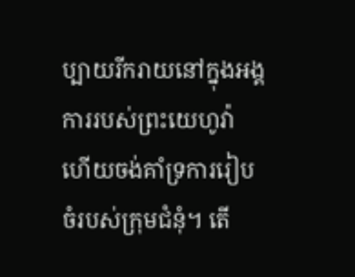ប្បាយរីករាយនៅក្នុងអង្គការរបស់ព្រះយេហូវ៉ា ហើយចង់គាំទ្រការរៀបចំរបស់ក្រុមជំនុំ។ តើ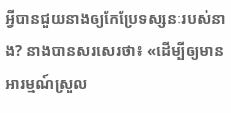អ្វីបានជួយនាងឲ្យកែប្រែទស្សនៈរបស់នាង? នាងបានសរសេរថា៖ «ដើម្បីឲ្យមានអារម្មណ៍ស្រួល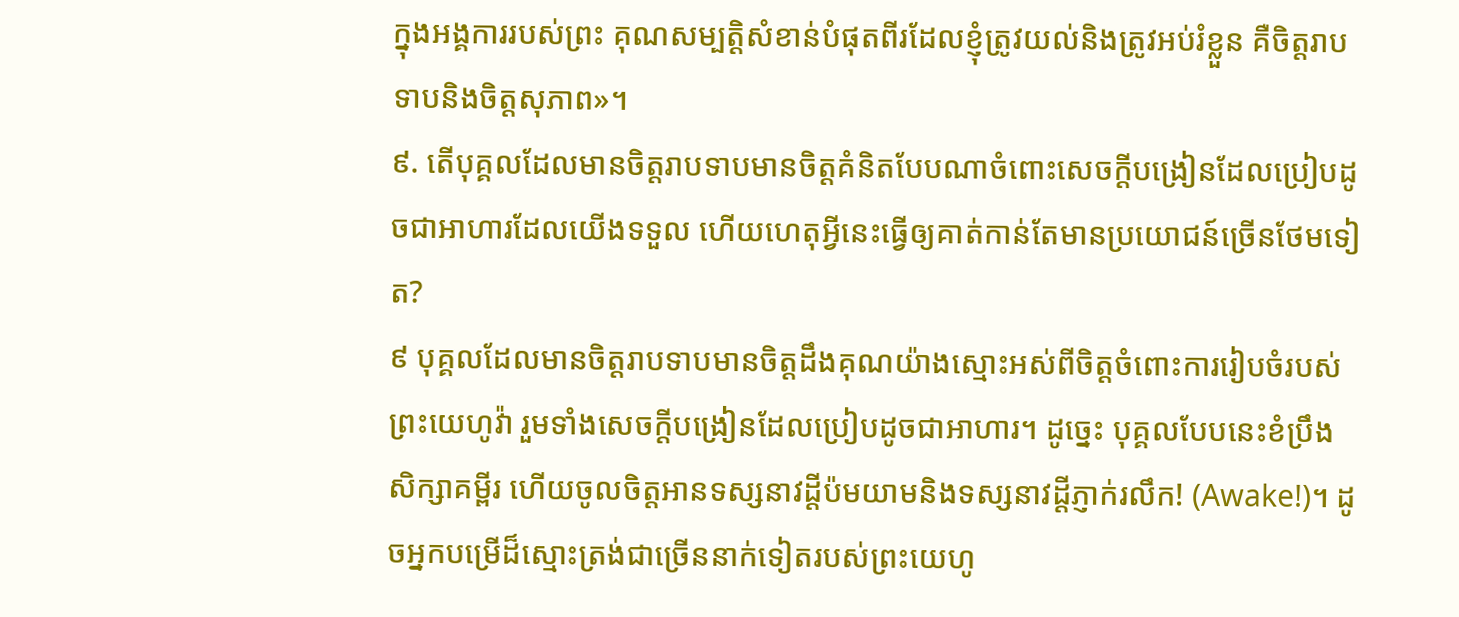ក្នុងអង្គការរបស់ព្រះ គុណសម្បត្ដិសំខាន់បំផុតពីរដែលខ្ញុំត្រូវយល់និងត្រូវអប់រំខ្លួន គឺចិត្តរាបទាបនិងចិត្តសុភាព»។
៩. តើបុគ្គលដែលមានចិត្តរាបទាបមានចិត្តគំនិតបែបណាចំពោះសេចក្ដីបង្រៀនដែលប្រៀបដូចជាអាហារដែលយើងទទួល ហើយហេតុអ្វីនេះធ្វើឲ្យគាត់កាន់តែមានប្រយោជន៍ច្រើនថែមទៀត?
៩ បុគ្គលដែលមានចិត្តរាបទាបមានចិត្តដឹងគុណយ៉ាងស្មោះអស់ពីចិត្តចំពោះការរៀបចំរបស់ព្រះយេហូវ៉ា រួមទាំងសេចក្ដីបង្រៀនដែលប្រៀបដូចជាអាហារ។ ដូច្នេះ បុគ្គលបែបនេះខំប្រឹងសិក្សាគម្ពីរ ហើយចូលចិត្តអានទស្សនាវដ្ដីប៉មយាមនិងទស្សនាវដ្ដីភ្ញាក់រលឹក! (Awake!)។ ដូចអ្នកបម្រើដ៏ស្មោះត្រង់ជាច្រើននាក់ទៀតរបស់ព្រះយេហូ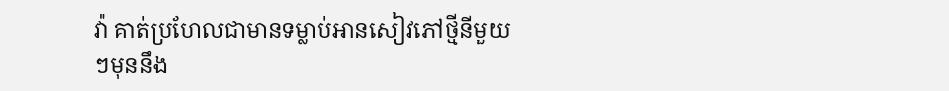វ៉ា គាត់ប្រហែលជាមានទម្លាប់អានសៀវភៅថ្មីនីមួយៗមុននឹង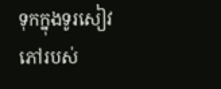ទុកក្នុងទូរសៀវភៅរបស់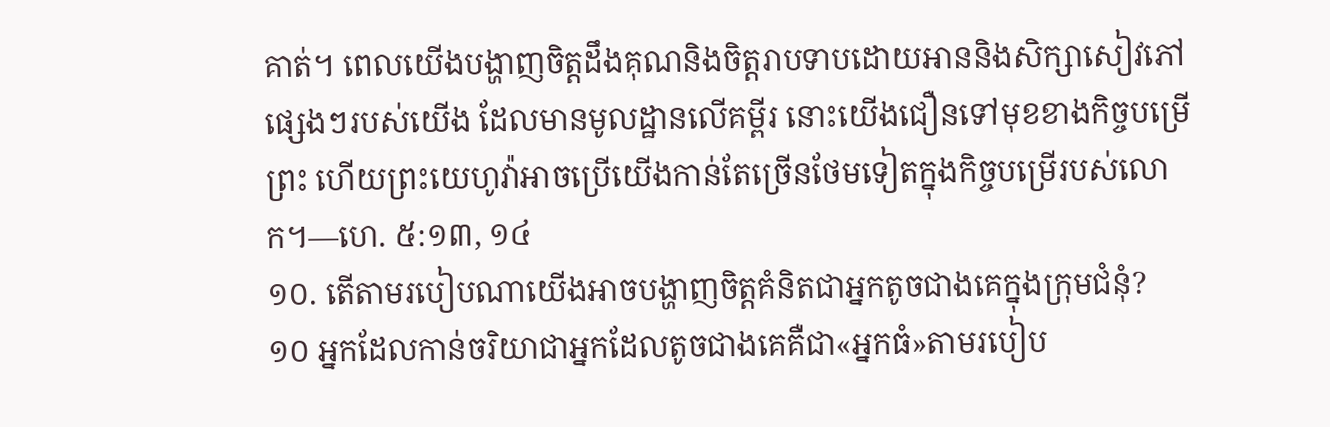គាត់។ ពេលយើងបង្ហាញចិត្តដឹងគុណនិងចិត្តរាបទាបដោយអាននិងសិក្សាសៀវភៅផ្សេងៗរបស់យើង ដែលមានមូលដ្ឋានលើគម្ពីរ នោះយើងជឿនទៅមុខខាងកិច្ចបម្រើព្រះ ហើយព្រះយេហូវ៉ាអាចប្រើយើងកាន់តែច្រើនថែមទៀតក្នុងកិច្ចបម្រើរបស់លោក។—ហេ. ៥:១៣, ១៤
១០. តើតាមរបៀបណាយើងអាចបង្ហាញចិត្តគំនិតជាអ្នកតូចជាងគេក្នុងក្រុមជំនុំ?
១០ អ្នកដែលកាន់ចរិយាជាអ្នកដែលតូចជាងគេគឺជា«អ្នកធំ»តាមរបៀប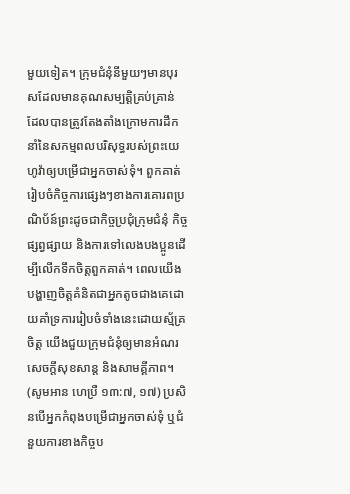មួយទៀត។ ក្រុមជំនុំនីមួយៗមានបុរសដែលមានគុណសម្បត្ដិគ្រប់គ្រាន់ ដែលបានត្រូវតែងតាំងក្រោមការដឹកនាំនៃសកម្មពលបរិសុទ្ធរបស់ព្រះយេហូវ៉ាឲ្យបម្រើជាអ្នកចាស់ទុំ។ ពួកគាត់រៀបចំកិច្ចការផ្សេងៗខាងការគោរពប្រណិប័ន៍ព្រះដូចជាកិច្ចប្រជុំក្រុមជំនុំ កិច្ចផ្សព្វផ្សាយ និងការទៅលេងបងប្អូនដើម្បីលើកទឹកចិត្តពួកគាត់។ ពេលយើងបង្ហាញចិត្តគំនិតជាអ្នកតូចជាងគេដោយគាំទ្រការរៀបចំទាំងនេះដោយស្ម័គ្រចិត្ត យើងជួយក្រុមជំនុំឲ្យមានអំណរ សេចក្ដីសុខសាន្ត និងសាមគ្គីភាព។ (សូមអាន ហេប្រឺ ១៣:៧, ១៧) ប្រសិនបើអ្នកកំពុងបម្រើជាអ្នកចាស់ទុំ ឬជំនួយការខាងកិច្ចប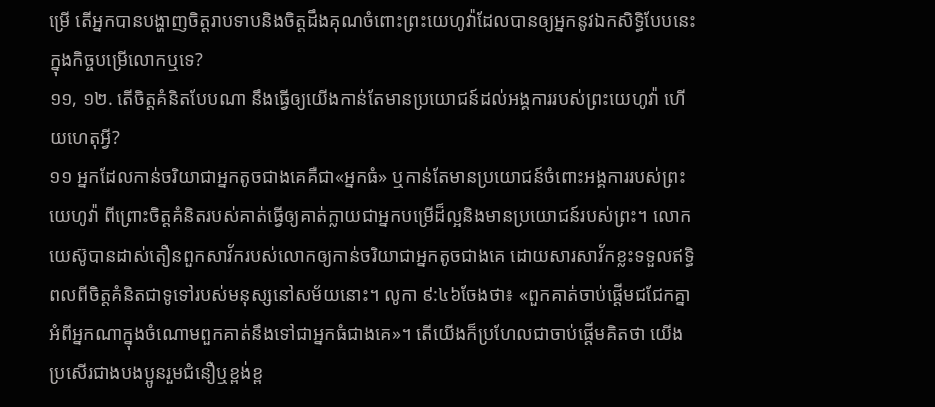ម្រើ តើអ្នកបានបង្ហាញចិត្តរាបទាបនិងចិត្តដឹងគុណចំពោះព្រះយេហូវ៉ាដែលបានឲ្យអ្នកនូវឯកសិទ្ធិបែបនេះក្នុងកិច្ចបម្រើលោកឬទេ?
១១, ១២. តើចិត្តគំនិតបែបណា នឹងធ្វើឲ្យយើងកាន់តែមានប្រយោជន៍ដល់អង្គការរបស់ព្រះយេហូវ៉ា ហើយហេតុអ្វី?
១១ អ្នកដែលកាន់ចរិយាជាអ្នកតូចជាងគេគឺជា«អ្នកធំ» ឬកាន់តែមានប្រយោជន៍ចំពោះអង្គការរបស់ព្រះយេហូវ៉ា ពីព្រោះចិត្តគំនិតរបស់គាត់ធ្វើឲ្យគាត់ក្លាយជាអ្នកបម្រើដ៏ល្អនិងមានប្រយោជន៍របស់ព្រះ។ លោកយេស៊ូបានដាស់តឿនពួកសាវ័ករបស់លោកឲ្យកាន់ចរិយាជាអ្នកតូចជាងគេ ដោយសារសាវ័កខ្លះទទួលឥទ្ធិពលពីចិត្តគំនិតជាទូទៅរបស់មនុស្សនៅសម័យនោះ។ លូកា ៩:៤៦ចែងថា៖ «ពួកគាត់ចាប់ផ្ដើមជជែកគ្នាអំពីអ្នកណាក្នុងចំណោមពួកគាត់នឹងទៅជាអ្នកធំជាងគេ»។ តើយើងក៏ប្រហែលជាចាប់ផ្ដើមគិតថា យើងប្រសើរជាងបងប្អូនរួមជំនឿឬខ្ពង់ខ្ព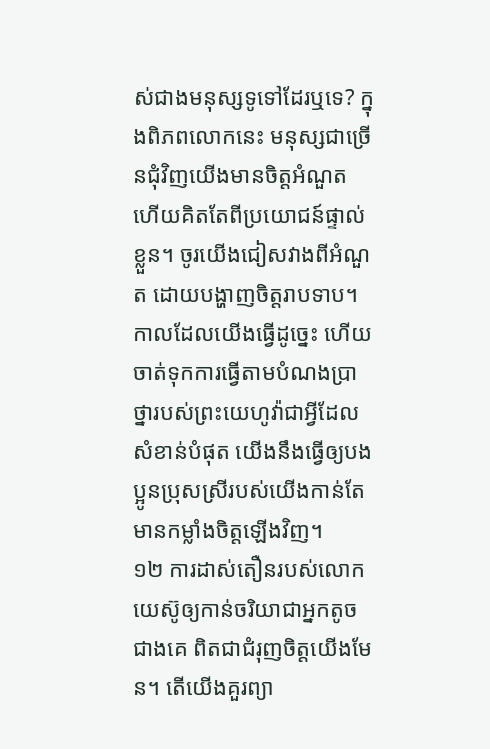ស់ជាងមនុស្សទូទៅដែរឬទេ? ក្នុងពិភពលោកនេះ មនុស្សជាច្រើនជុំវិញយើងមានចិត្តអំណួត ហើយគិតតែពីប្រយោជន៍ផ្ទាល់ខ្លួន។ ចូរយើងជៀសវាងពីអំណួត ដោយបង្ហាញចិត្តរាបទាប។ កាលដែលយើងធ្វើដូច្នេះ ហើយចាត់ទុកការធ្វើតាមបំណងប្រាថ្នារបស់ព្រះយេហូវ៉ាជាអ្វីដែលសំខាន់បំផុត យើងនឹងធ្វើឲ្យបងប្អូនប្រុសស្រីរបស់យើងកាន់តែមានកម្លាំងចិត្តឡើងវិញ។
១២ ការដាស់តឿនរបស់លោកយេស៊ូឲ្យកាន់ចរិយាជាអ្នកតូចជាងគេ ពិតជាជំរុញចិត្តយើងមែន។ តើយើងគួរព្យា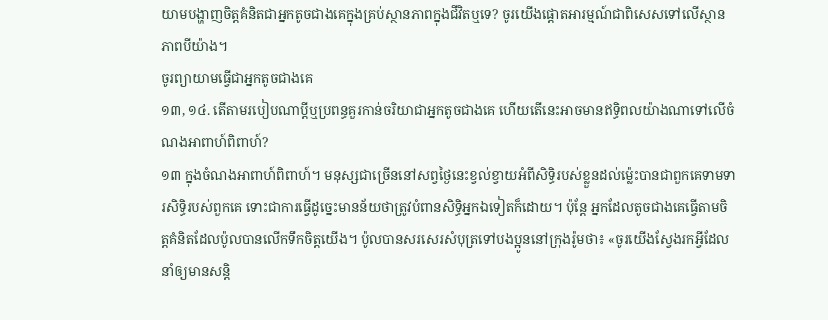យាមបង្ហាញចិត្តគំនិតជាអ្នកតូចជាងគេក្នុងគ្រប់ស្ថានភាពក្នុងជីវិតឬទេ? ចូរយើងផ្ដោតអារម្មណ៍ជាពិសេសទៅលើស្ថានភាពបីយ៉ាង។
ចូរព្យាយាមធ្វើជាអ្នកតូចជាងគេ
១៣, ១៤. តើតាមរបៀបណាប្ដីឬប្រពន្ធគួរកាន់ចរិយាជាអ្នកតូចជាងគេ ហើយតើនេះអាចមានឥទ្ធិពលយ៉ាងណាទៅលើចំណងអាពាហ៍ពិពាហ៍?
១៣ ក្នុងចំណងអាពាហ៍ពិពាហ៍។ មនុស្សជាច្រើននៅសព្វថ្ងៃនេះខ្វល់ខ្វាយអំពីសិទ្ធិរបស់ខ្លួនដល់ម្ល៉េះបានជាពួកគេទាមទារសិទ្ធិរបស់ពួកគេ ទោះជាការធ្វើដូច្នេះមានន័យថាត្រូវបំពានសិទ្ធិអ្នកឯទៀតក៏ដោយ។ ប៉ុន្តែ អ្នកដែលតូចជាងគេធ្វើតាមចិត្តគំនិតដែលប៉ូលបានលើកទឹកចិត្តយើង។ ប៉ូលបានសរសេរសំបុត្រទៅបងប្អូននៅក្រុងរ៉ូមថា៖ «ចូរយើងស្វែងរកអ្វីដែលនាំឲ្យមានសន្ដិ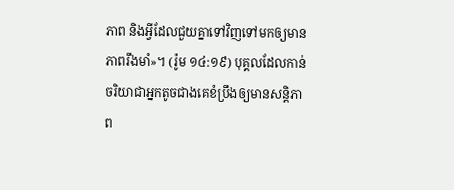ភាព និងអ្វីដែលជួយគ្នាទៅវិញទៅមកឲ្យមានភាពរឹងមាំ»។ (រ៉ូម ១៤:១៩) បុគ្គលដែលកាន់ចរិយាជាអ្នកតូចជាងគេខំប្រឹងឲ្យមានសន្ដិភាព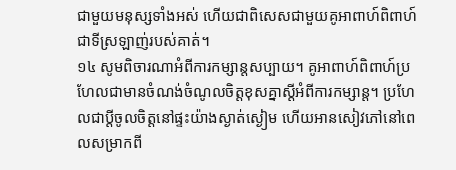ជាមួយមនុស្សទាំងអស់ ហើយជាពិសេសជាមួយគូអាពាហ៍ពិពាហ៍ជាទីស្រឡាញ់របស់គាត់។
១៤ សូមពិចារណាអំពីការកម្សាន្តសប្បាយ។ គូអាពាហ៍ពិពាហ៍ប្រហែលជាមានចំណង់ចំណូលចិត្តខុសគ្នាស្តីអំពីការកម្សាន្ត។ ប្រហែលជាប្ដីចូលចិត្តនៅផ្ទះយ៉ាងស្ងាត់ស្ងៀម ហើយអានសៀវភៅនៅពេលសម្រាកពី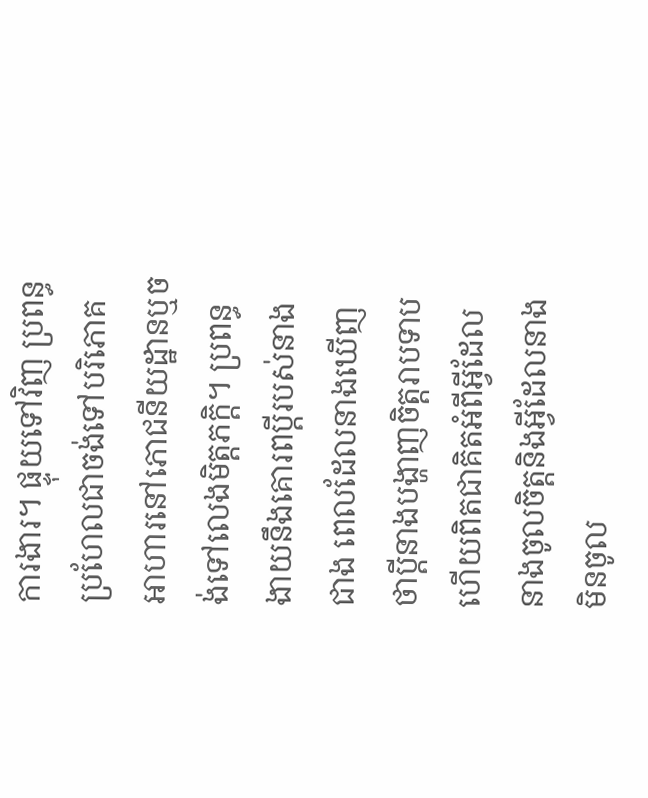ការងារ។ ផ្ទុយទៅវិញ ប្រពន្ធប្រហែលជាចង់ទៅបរិភោគអាហារនៅភោជនីយដ្ឋានឬចង់ទៅលេងមិត្តភក្ដិ។ ប្រពន្ធងាយនឹងគោរពប្ដីរបស់នាងជាង ពេលដែលនាងឃើញថាប្ដីនាងបង្ហាញចិត្តរាបទាប ហើយពិតជាគិតអំពីអ្វីដែលនាងចូលចិត្តនិងអ្វីដែលនាងមិនចូល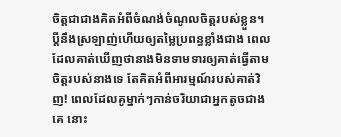ចិត្តជាជាងគិតអំពីចំណង់ចំណូលចិត្តរបស់ខ្លួន។ ប្ដីនឹងស្រឡាញ់ហើយឲ្យតម្លៃប្រពន្ធខ្លាំងជាង ពេលដែលគាត់ឃើញថានាងមិនទាមទារឲ្យគាត់ធ្វើតាមចិត្តរបស់នាងទេ តែគិតអំពីអារម្មណ៍របស់គាត់វិញ! ពេលដែលគូម្នាក់ៗកាន់ចរិយាជាអ្នកតូចជាងគេ នោះ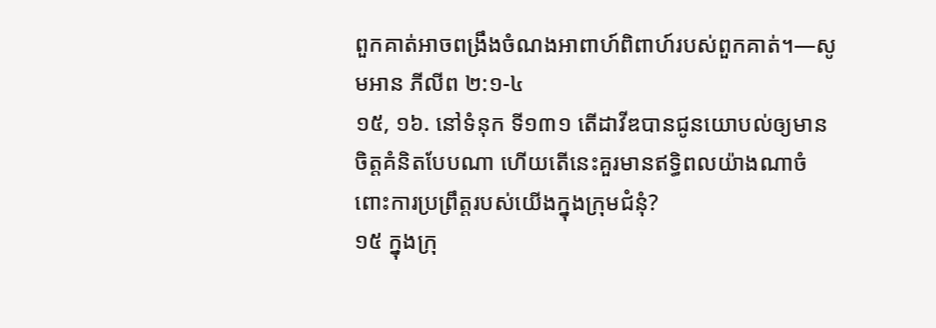ពួកគាត់អាចពង្រឹងចំណងអាពាហ៍ពិពាហ៍របស់ពួកគាត់។—សូមអាន ភីលីព ២:១-៤
១៥, ១៦. នៅទំនុក ទី១៣១ តើដាវីឌបានជូនយោបល់ឲ្យមានចិត្តគំនិតបែបណា ហើយតើនេះគួរមានឥទ្ធិពលយ៉ាងណាចំពោះការប្រព្រឹត្តរបស់យើងក្នុងក្រុមជំនុំ?
១៥ ក្នុងក្រុ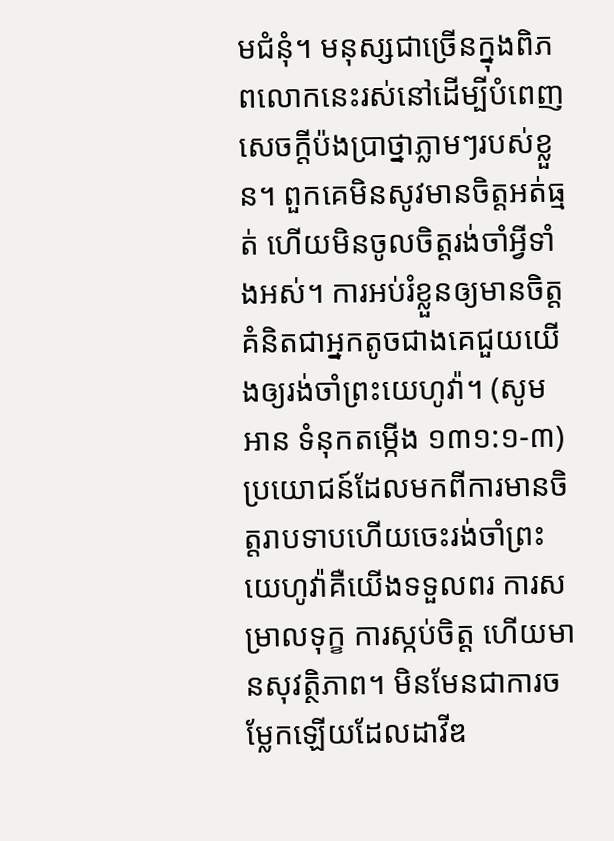មជំនុំ។ មនុស្សជាច្រើនក្នុងពិភពលោកនេះរស់នៅដើម្បីបំពេញសេចក្ដីប៉ងប្រាថ្នាភ្លាមៗរបស់ខ្លួន។ ពួកគេមិនសូវមានចិត្តអត់ធ្មត់ ហើយមិនចូលចិត្តរង់ចាំអ្វីទាំងអស់។ ការអប់រំខ្លួនឲ្យមានចិត្តគំនិតជាអ្នកតូចជាងគេជួយយើងឲ្យរង់ចាំព្រះយេហូវ៉ា។ (សូមអាន ទំនុកតម្កើង ១៣១:១-៣) ប្រយោជន៍ដែលមកពីការមានចិត្តរាបទាបហើយចេះរង់ចាំព្រះយេហូវ៉ាគឺយើងទទួលពរ ការសម្រាលទុក្ខ ការស្កប់ចិត្ត ហើយមានសុវត្ថិភាព។ មិនមែនជាការចម្លែកឡើយដែលដាវីឌ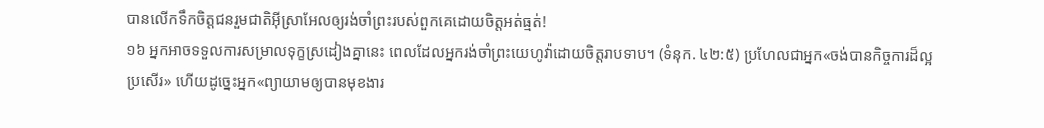បានលើកទឹកចិត្តជនរួមជាតិអ៊ីស្រាអែលឲ្យរង់ចាំព្រះរបស់ពួកគេដោយចិត្តអត់ធ្មត់!
១៦ អ្នកអាចទទួលការសម្រាលទុក្ខស្រដៀងគ្នានេះ ពេលដែលអ្នករង់ចាំព្រះយេហូវ៉ាដោយចិត្តរាបទាប។ (ទំនុក. ៤២:៥) ប្រហែលជាអ្នក«ចង់បានកិច្ចការដ៏ល្អប្រសើរ» ហើយដូច្នេះអ្នក«ព្យាយាមឲ្យបានមុខងារ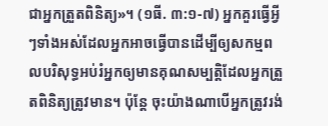ជាអ្នកត្រួតពិនិត្យ»។ (១ធី. ៣:១-៧) អ្នកគួរធ្វើអ្វីៗទាំងអស់ដែលអ្នកអាចធ្វើបានដើម្បីឲ្យសកម្មពលបរិសុទ្ធអប់រំអ្នកឲ្យមានគុណសម្បត្ដិដែលអ្នកត្រួតពិនិត្យត្រូវមាន។ ប៉ុន្តែ ចុះយ៉ាងណាបើអ្នកត្រូវរង់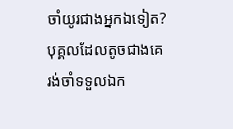ចាំយូរជាងអ្នកឯទៀត? បុគ្គលដែលតូចជាងគេ រង់ចាំទទួលឯក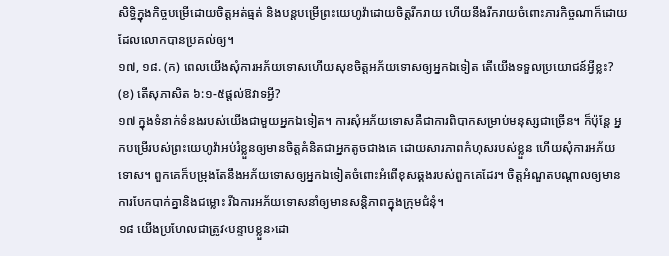សិទ្ធិក្នុងកិច្ចបម្រើដោយចិត្តអត់ធ្មត់ និងបន្តបម្រើព្រះយេហូវ៉ាដោយចិត្តរីករាយ ហើយនឹងរីករាយចំពោះភារកិច្ចណាក៏ដោយដែលលោកបានប្រគល់ឲ្យ។
១៧, ១៨. (ក) ពេលយើងសុំការអភ័យទោសហើយសុខចិត្តអភ័យទោសឲ្យអ្នកឯទៀត តើយើងទទួលប្រយោជន៍អ្វីខ្លះ? (ខ) តើសុភាសិត ៦:១-៥ផ្ដល់ឱវាទអ្វី?
១៧ ក្នុងទំនាក់ទំនងរបស់យើងជាមួយអ្នកឯទៀត។ ការសុំអភ័យទោសគឺជាការពិបាកសម្រាប់មនុស្សជាច្រើន។ ក៏ប៉ុន្តែ អ្នកបម្រើរបស់ព្រះយេហូវ៉ាអប់រំខ្លួនឲ្យមានចិត្តគំនិតជាអ្នកតូចជាងគេ ដោយសារភាពកំហុសរបស់ខ្លួន ហើយសុំការអភ័យទោស។ ពួកគេក៏បម្រុងតែនឹងអភ័យទោសឲ្យអ្នកឯទៀតចំពោះអំពើខុសឆ្គងរបស់ពួកគេដែរ។ ចិត្តអំណួតបណ្ដាលឲ្យមានការបែកបាក់គ្នានិងជម្លោះ រីឯការអភ័យទោសនាំឲ្យមានសន្ដិភាពក្នុងក្រុមជំនុំ។
១៨ យើងប្រហែលជាត្រូវ‹បន្ទាបខ្លួន›ដោ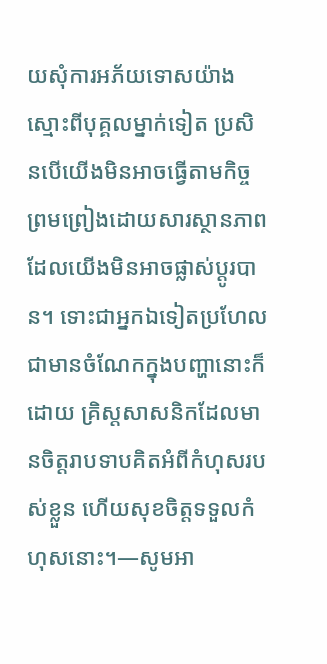យសុំការអភ័យទោសយ៉ាងស្មោះពីបុគ្គលម្នាក់ទៀត ប្រសិនបើយើងមិនអាចធ្វើតាមកិច្ចព្រមព្រៀងដោយសារស្ថានភាពដែលយើងមិនអាចផ្លាស់ប្ដូរបាន។ ទោះជាអ្នកឯទៀតប្រហែលជាមានចំណែកក្នុងបញ្ហានោះក៏ដោយ គ្រិស្តសាសនិកដែលមានចិត្តរាបទាបគិតអំពីកំហុសរបស់ខ្លួន ហើយសុខចិត្តទទួលកំហុសនោះ។—សូមអា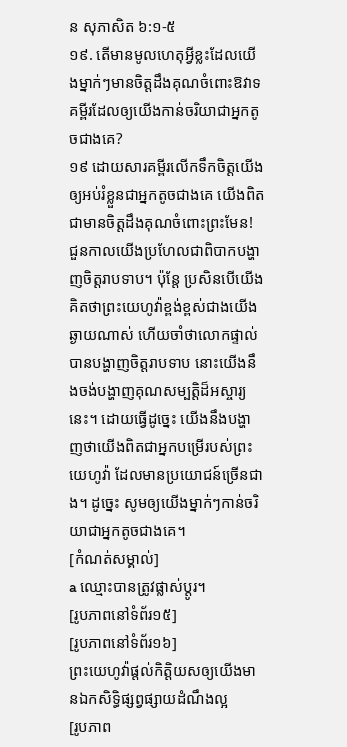ន សុភាសិត ៦:១-៥
១៩. តើមានមូលហេតុអ្វីខ្លះដែលយើងម្នាក់ៗមានចិត្តដឹងគុណចំពោះឱវាទគម្ពីរដែលឲ្យយើងកាន់ចរិយាជាអ្នកតូចជាងគេ?
១៩ ដោយសារគម្ពីរលើកទឹកចិត្តយើងឲ្យអប់រំខ្លួនជាអ្នកតូចជាងគេ យើងពិតជាមានចិត្តដឹងគុណចំពោះព្រះមែន! ជួនកាលយើងប្រហែលជាពិបាកបង្ហាញចិត្តរាបទាប។ ប៉ុន្តែ ប្រសិនបើយើងគិតថាព្រះយេហូវ៉ាខ្ពង់ខ្ពស់ជាងយើងឆ្ងាយណាស់ ហើយចាំថាលោកផ្ទាល់បានបង្ហាញចិត្តរាបទាប នោះយើងនឹងចង់បង្ហាញគុណសម្បត្ដិដ៏អស្ចារ្យនេះ។ ដោយធ្វើដូច្នេះ យើងនឹងបង្ហាញថាយើងពិតជាអ្នកបម្រើរបស់ព្រះយេហូវ៉ា ដែលមានប្រយោជន៍ច្រើនជាង។ ដូច្នេះ សូមឲ្យយើងម្នាក់ៗកាន់ចរិយាជាអ្នកតូចជាងគេ។
[កំណត់សម្គាល់]
a ឈ្មោះបានត្រូវផ្លាស់ប្ដូរ។
[រូបភាពនៅទំព័រ១៥]
[រូបភាពនៅទំព័រ១៦]
ព្រះយេហូវ៉ាផ្ដល់កិត្ដិយសឲ្យយើងមានឯកសិទ្ធិផ្សព្វផ្សាយដំណឹងល្អ
[រូបភាព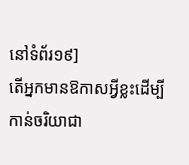នៅទំព័រ១៩]
តើអ្នកមានឱកាសអ្វីខ្លះដើម្បីកាន់ចរិយាជា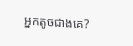អ្នកតូចជាងគេ?